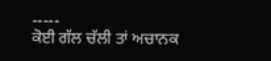-----
ਕੋਈ ਗੱਲ ਚੱਲੀ ਤਾਂ ਅਚਾਨਕ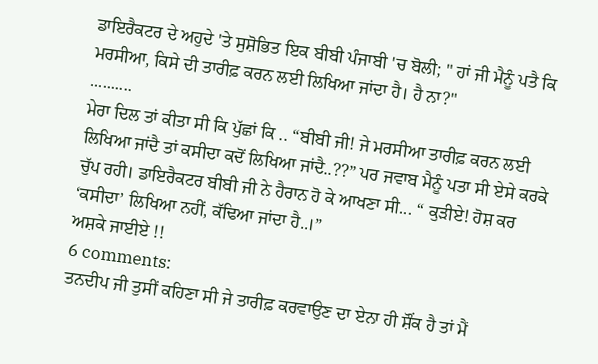ਡਾਇਰੈਕਟਰ ਦੇ ਅਹੁਦੇ 'ਤੇ ਸੁਸ਼ੋਭਿਤ ਇਕ ਬੀਬੀ ਪੰਜਾਬੀ 'ਚ ਬੋਲੀ; " ਹਾਂ ਜੀ ਮੈਨੂੰ ਪਤੈ ਕਿ ਮਰਸੀਆ, ਕਿਸੇ ਦੀ ਤਾਰੀਫ਼ ਕਰਨ ਲਈ ਲਿਖਿਆ ਜਾਂਦਾ ਹੈ। ਹੈ ਨਾ?"
..........
ਮੇਰਾ ਦਿਲ ਤਾਂ ਕੀਤਾ ਸੀ ਕਿ ਪੁੱਛਾਂ ਕਿ .. “ਬੀਬੀ ਜੀ! ਜੇ ਮਰਸੀਆ ਤਾਰੀਫ਼ ਕਰਨ ਲਈ ਲਿਖਿਆ ਜਾਂਦੈ ਤਾਂ ਕਸੀਦਾ ਕਦੋਂ ਲਿਖਿਆ ਜਾਂਦੈ..??” ਪਰ ਜਵਾਬ ਮੈਨੂੰ ਪਤਾ ਸੀ ਏਸੇ ਕਰਕੇ ਚੁੱਪ ਰਹੀ। ਡਾਇਰੈਕਟਰ ਬੀਬੀ ਜੀ ਨੇ ਹੈਰਾਨ ਹੋ ਕੇ ਆਖਣਾ ਸੀ... “ ਕੁੜੀਏ! ਹੋਸ਼ ਕਰ ‘ਕਸੀਦਾ’ ਲਿਖਿਆ ਨਹੀਂ, ਕੱਢਿਆ ਜਾਂਦਾ ਹੈ..।”
ਅਸ਼ਕੇ ਜਾਈਏ !!
6 comments:
ਤਨਦੀਪ ਜੀ ਤੁਸੀਂ ਕਹਿਣਾ ਸੀ ਜੇ ਤਾਰੀਫ਼ ਕਰਵਾਉਣ ਦਾ ਏਨਾ ਹੀ ਸ਼ੌਂਕ ਹੈ ਤਾਂ ਮੈਂ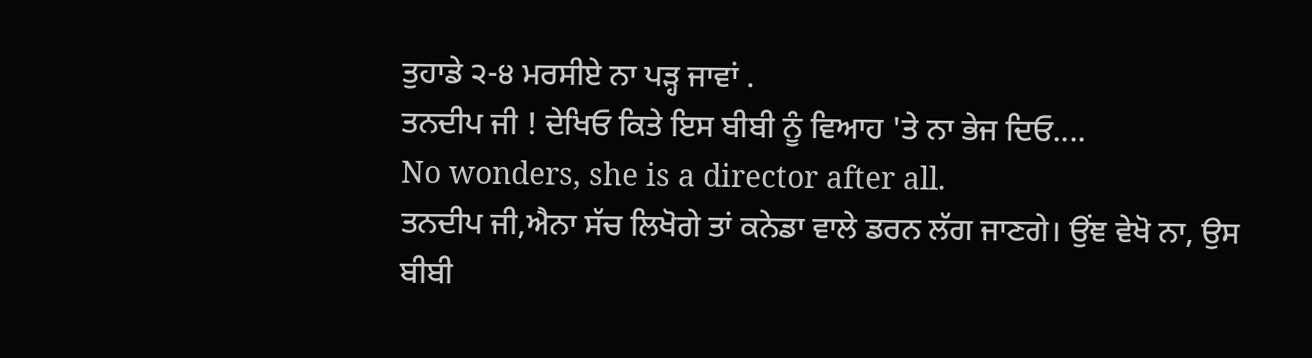ਤੁਹਾਡੇ ੨-੪ ਮਰਸੀਏ ਨਾ ਪੜ੍ਹ ਜਾਵਾਂ .
ਤਨਦੀਪ ਜੀ ! ਦੇਖਿਓ ਕਿਤੇ ਇਸ ਬੀਬੀ ਨੂੰ ਵਿਆਹ 'ਤੇ ਨਾ ਭੇਜ ਦਿਓ....
No wonders, she is a director after all.
ਤਨਦੀਪ ਜੀ,ਐਨਾ ਸੱਚ ਲਿਖੋਗੇ ਤਾਂ ਕਨੇਡਾ ਵਾਲੇ ਡਰਨ ਲੱਗ ਜਾਣਗੇ। ਉਂਞ ਵੇਖੋ ਨਾ, ਉਸ ਬੀਬੀ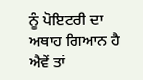ਨੂੰ ਪੋਇਟਰੀ ਦਾ ਅਥਾਹ ਗਿਆਨ ਹੈ ਐਵੇਂ ਤਾਂ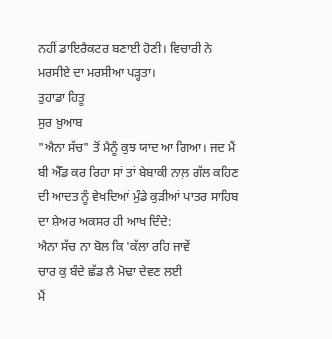ਨਹੀਂ ਡਾਇਰੈਕਟਰ ਬਣਾਈ ਹੋਣੀ। ਵਿਚਾਰੀ ਨੇ ਮਰਸੀਏ ਦਾ ਮਰਸੀਆ ਪੜ੍ਹਤਾ।
ਤੁਹਾਡਾ ਹਿਤੂ
ਸੁਰ ਖ਼ੁਆਬ
"ਐਨਾ ਸੱਚ" ਤੋਂ ਮੈਨੂੰ ਕੁਝ ਯਾਦ ਆ ਗਿਆ। ਜਦ ਮੈਂ ਬੀ ਐੱਡ ਕਰ ਰਿਹਾ ਸਾਂ ਤਾਂ ਬੇਬਾਕੀ ਨਾਲ਼ ਗੱਲ ਕਹਿਣ ਦੀ ਆਦਤ ਨੂੰ ਵੇਖਦਿਆਂ ਮੁੰਡੇ ਕੁੜੀਆਂ ਪਾਤਰ ਸਾਹਿਬ ਦਾ ਸ਼ੇਅਰ ਅਕਸਰ ਹੀ ਆਖ ਦਿੰਦੇ:
ਐਨਾ ਸੱਚ ਨਾ ਬੋਲ ਕਿ 'ਕੱਲਾ ਰਹਿ ਜਾਵੇਂ
ਚਾਰ ਕੁ ਬੰਦੇ ਛੱਡ ਲੈ ਮੋਢਾ ਦੇਵਣ ਲਈ
ਮੈਂ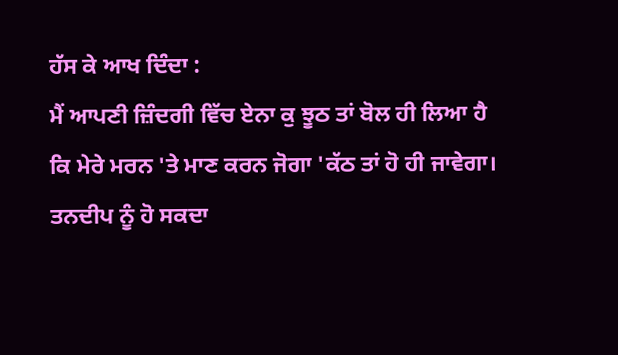ਹੱਸ ਕੇ ਆਖ ਦਿੰਦਾ :
ਮੈਂ ਆਪਣੀ ਜ਼ਿੰਦਗੀ ਵਿੱਚ ਏਨਾ ਕੁ ਝੂਠ ਤਾਂ ਬੋਲ ਹੀ ਲਿਆ ਹੈ ਕਿ ਮੇਰੇ ਮਰਨ 'ਤੇ ਮਾਣ ਕਰਨ ਜੋਗਾ 'ਕੱਠ ਤਾਂ ਹੋ ਹੀ ਜਾਵੇਗਾ।
ਤਨਦੀਪ ਨੂੰ ਹੋ ਸਕਦਾ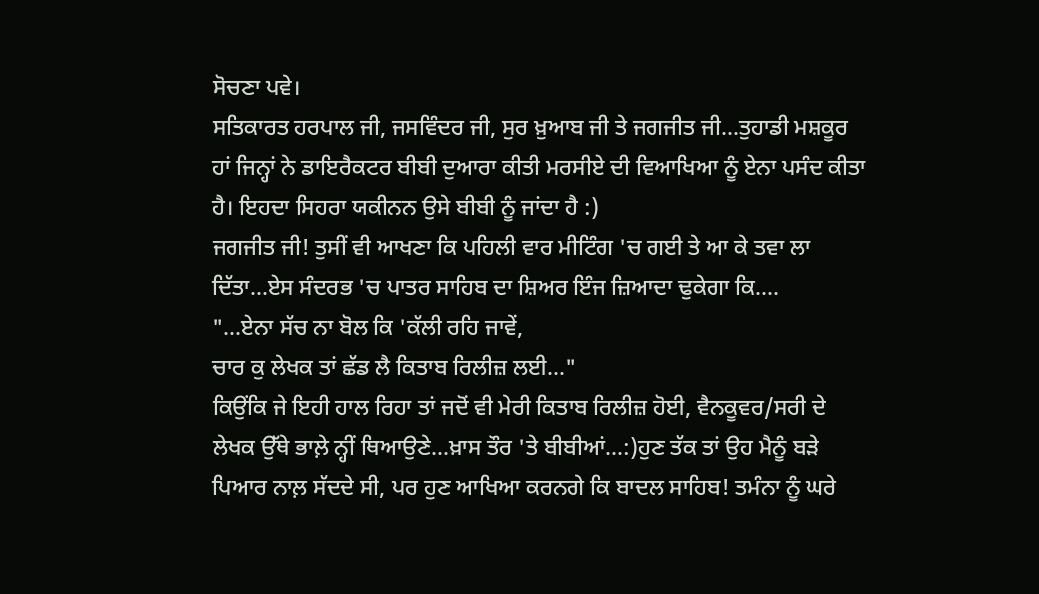ਸੋਚਣਾ ਪਵੇ।
ਸਤਿਕਾਰਤ ਹਰਪਾਲ ਜੀ, ਜਸਵਿੰਦਰ ਜੀ, ਸੁਰ ਖ਼ੁਆਬ ਜੀ ਤੇ ਜਗਜੀਤ ਜੀ...ਤੁਹਾਡੀ ਮਸ਼ਕੂਰ ਹਾਂ ਜਿਨ੍ਹਾਂ ਨੇ ਡਾਇਰੈਕਟਰ ਬੀਬੀ ਦੁਆਰਾ ਕੀਤੀ ਮਰਸੀਏ ਦੀ ਵਿਆਖਿਆ ਨੂੰ ਏਨਾ ਪਸੰਦ ਕੀਤਾ ਹੈ। ਇਹਦਾ ਸਿਹਰਾ ਯਕੀਨਨ ਉਸੇ ਬੀਬੀ ਨੂੰ ਜਾਂਦਾ ਹੈ :)
ਜਗਜੀਤ ਜੀ! ਤੁਸੀਂ ਵੀ ਆਖਣਾ ਕਿ ਪਹਿਲੀ ਵਾਰ ਮੀਟਿੰਗ 'ਚ ਗਈ ਤੇ ਆ ਕੇ ਤਵਾ ਲਾ ਦਿੱਤਾ...ਏਸ ਸੰਦਰਭ 'ਚ ਪਾਤਰ ਸਾਹਿਬ ਦਾ ਸ਼ਿਅਰ ਇੰਜ ਜ਼ਿਆਦਾ ਢੁਕੇਗਾ ਕਿ....
"...ਏਨਾ ਸੱਚ ਨਾ ਬੋਲ ਕਿ 'ਕੱਲੀ ਰਹਿ ਜਾਵੇਂ,
ਚਾਰ ਕੁ ਲੇਖਕ ਤਾਂ ਛੱਡ ਲੈ ਕਿਤਾਬ ਰਿਲੀਜ਼ ਲਈ..."
ਕਿਉਂਕਿ ਜੇ ਇਹੀ ਹਾਲ ਰਿਹਾ ਤਾਂ ਜਦੋਂ ਵੀ ਮੇਰੀ ਕਿਤਾਬ ਰਿਲੀਜ਼ ਹੋਈ, ਵੈਨਕੂਵਰ/ਸਰੀ ਦੇ ਲੇਖਕ ਉੱਥੇ ਭਾਲ਼ੇ ਨ੍ਹੀਂ ਥਿਆਉਣੇ...ਖ਼ਾਸ ਤੌਰ 'ਤੇ ਬੀਬੀਆਂ...:)ਹੁਣ ਤੱਕ ਤਾਂ ਉਹ ਮੈਨੂੰ ਬੜੇ ਪਿਆਰ ਨਾਲ਼ ਸੱਦਦੇ ਸੀ, ਪਰ ਹੁਣ ਆਖਿਆ ਕਰਨਗੇ ਕਿ ਬਾਦਲ ਸਾਹਿਬ! ਤਮੰਨਾ ਨੂੰ ਘਰੇ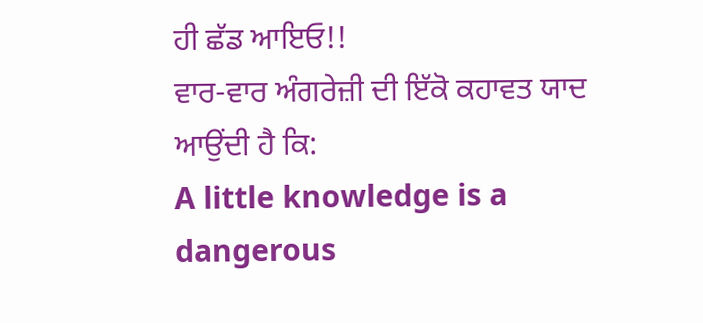ਹੀ ਛੱਡ ਆਇਓ!!
ਵਾਰ-ਵਾਰ ਅੰਗਰੇਜ਼ੀ ਦੀ ਇੱਕੋ ਕਹਾਵਤ ਯਾਦ ਆਉਂਦੀ ਹੈ ਕਿ:
A little knowledge is a dangerous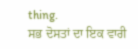thing.
ਸਭ ਦੋਸਤਾਂ ਦਾ ਇਕ ਵਾਰੀ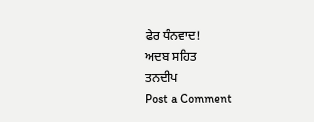ਫੇਰ ਧੰਨਵਾਦ!
ਅਦਬ ਸਹਿਤ
ਤਨਦੀਪ
Post a Comment